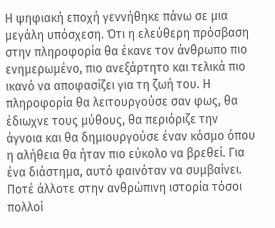Η ψηφιακή εποχή γεννήθηκε πάνω σε μια μεγάλη υπόσχεση. Ότι η ελεύθερη πρόσβαση στην πληροφορία θα έκανε τον άνθρωπο πιο ενημερωμένο, πιο ανεξάρτητο και τελικά πιο ικανό να αποφασίζει για τη ζωή του. Η πληροφορία θα λειτουργούσε σαν φως, θα έδιωχνε τους μύθους, θα περιόριζε την άγνοια και θα δημιουργούσε έναν κόσμο όπου η αλήθεια θα ήταν πιο εύκολο να βρεθεί. Για ένα διάστημα, αυτό φαινόταν να συμβαίνει.
Ποτέ άλλοτε στην ανθρώπινη ιστορία τόσοι πολλοί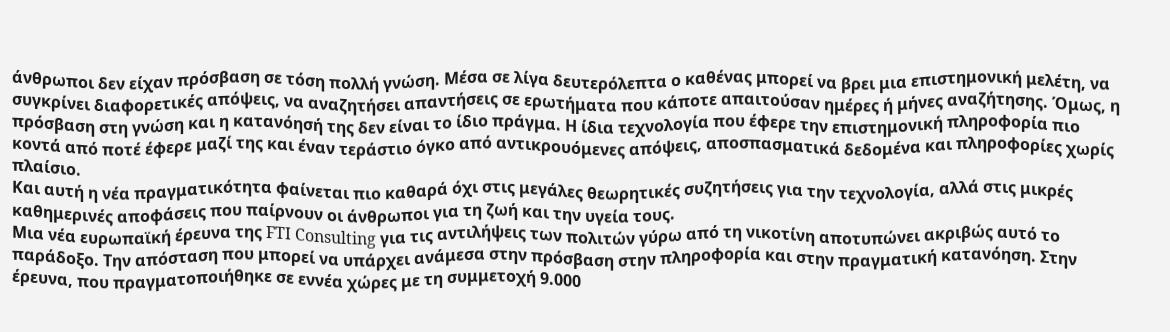άνθρωποι δεν είχαν πρόσβαση σε τόση πολλή γνώση. Μέσα σε λίγα δευτερόλεπτα ο καθένας μπορεί να βρει μια επιστημονική μελέτη, να συγκρίνει διαφορετικές απόψεις, να αναζητήσει απαντήσεις σε ερωτήματα που κάποτε απαιτούσαν ημέρες ή μήνες αναζήτησης. Όμως, η πρόσβαση στη γνώση και η κατανόησή της δεν είναι το ίδιο πράγμα. Η ίδια τεχνολογία που έφερε την επιστημονική πληροφορία πιο κοντά από ποτέ έφερε μαζί της και έναν τεράστιο όγκο από αντικρουόμενες απόψεις, αποσπασματικά δεδομένα και πληροφορίες χωρίς πλαίσιο.
Και αυτή η νέα πραγματικότητα φαίνεται πιο καθαρά όχι στις μεγάλες θεωρητικές συζητήσεις για την τεχνολογία, αλλά στις μικρές καθημερινές αποφάσεις που παίρνουν οι άνθρωποι για τη ζωή και την υγεία τους.
Μια νέα ευρωπαϊκή έρευνα της FTI Consulting για τις αντιλήψεις των πολιτών γύρω από τη νικοτίνη αποτυπώνει ακριβώς αυτό το παράδοξο. Την απόσταση που μπορεί να υπάρχει ανάμεσα στην πρόσβαση στην πληροφορία και στην πραγματική κατανόηση. Στην έρευνα, που πραγματοποιήθηκε σε εννέα χώρες με τη συμμετοχή 9.000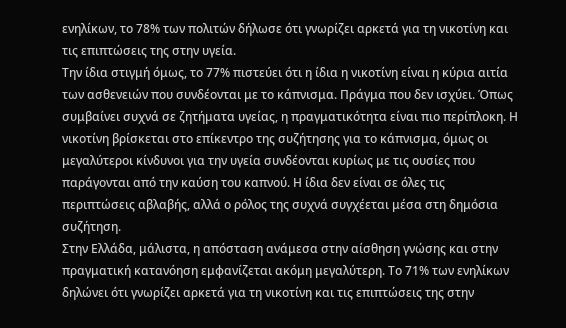ενηλίκων, το 78% των πολιτών δήλωσε ότι γνωρίζει αρκετά για τη νικοτίνη και τις επιπτώσεις της στην υγεία.
Την ίδια στιγμή όμως, το 77% πιστεύει ότι η ίδια η νικοτίνη είναι η κύρια αιτία των ασθενειών που συνδέονται με το κάπνισμα. Πράγμα που δεν ισχύει. Όπως συμβαίνει συχνά σε ζητήματα υγείας, η πραγματικότητα είναι πιο περίπλοκη. Η νικοτίνη βρίσκεται στο επίκεντρο της συζήτησης για το κάπνισμα, όμως οι μεγαλύτεροι κίνδυνοι για την υγεία συνδέονται κυρίως με τις ουσίες που παράγονται από την καύση του καπνού. Η ίδια δεν είναι σε όλες τις περιπτώσεις αβλαβής, αλλά ο ρόλος της συχνά συγχέεται μέσα στη δημόσια συζήτηση.
Στην Ελλάδα, μάλιστα, η απόσταση ανάμεσα στην αίσθηση γνώσης και στην πραγματική κατανόηση εμφανίζεται ακόμη μεγαλύτερη. Το 71% των ενηλίκων δηλώνει ότι γνωρίζει αρκετά για τη νικοτίνη και τις επιπτώσεις της στην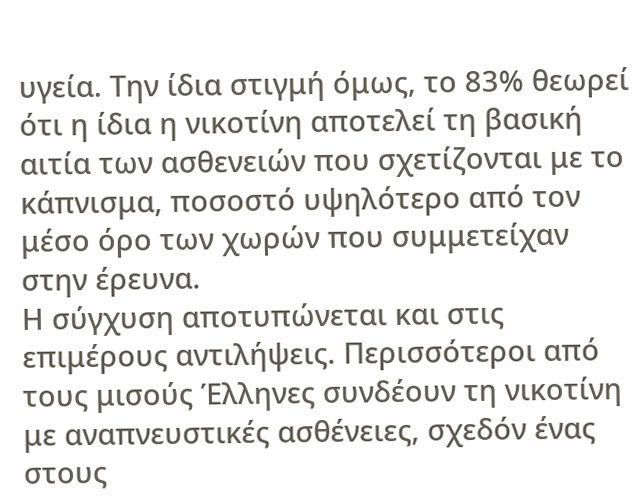υγεία. Την ίδια στιγμή όμως, το 83% θεωρεί ότι η ίδια η νικοτίνη αποτελεί τη βασική αιτία των ασθενειών που σχετίζονται με το κάπνισμα, ποσοστό υψηλότερο από τον μέσο όρο των χωρών που συμμετείχαν στην έρευνα.
Η σύγχυση αποτυπώνεται και στις επιμέρους αντιλήψεις. Περισσότεροι από τους μισούς Έλληνες συνδέουν τη νικοτίνη με αναπνευστικές ασθένειες, σχεδόν ένας στους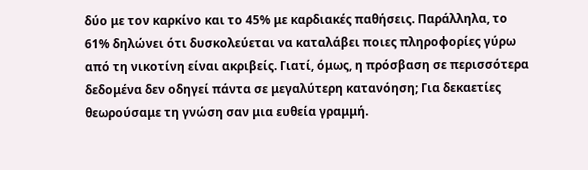δύο με τον καρκίνο και το 45% με καρδιακές παθήσεις. Παράλληλα, το 61% δηλώνει ότι δυσκολεύεται να καταλάβει ποιες πληροφορίες γύρω από τη νικοτίνη είναι ακριβείς. Γιατί, όμως, η πρόσβαση σε περισσότερα δεδομένα δεν οδηγεί πάντα σε μεγαλύτερη κατανόηση; Για δεκαετίες θεωρούσαμε τη γνώση σαν μια ευθεία γραμμή.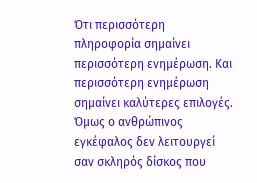Ότι περισσότερη πληροφορία σημαίνει περισσότερη ενημέρωση. Και περισσότερη ενημέρωση σημαίνει καλύτερες επιλογές.
Όμως ο ανθρώπινος εγκέφαλος δεν λειτουργεί σαν σκληρός δίσκος που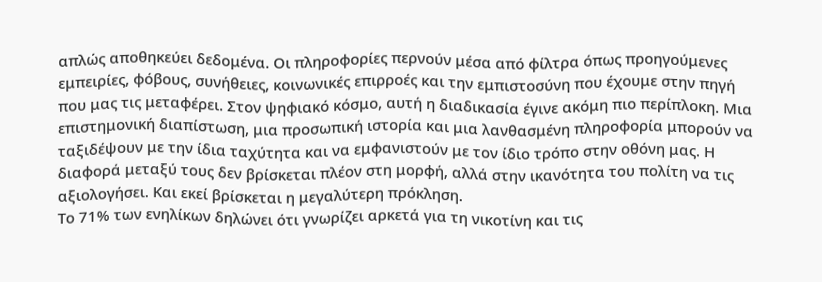απλώς αποθηκεύει δεδομένα. Οι πληροφορίες περνούν μέσα από φίλτρα όπως προηγούμενες εμπειρίες, φόβους, συνήθειες, κοινωνικές επιρροές και την εμπιστοσύνη που έχουμε στην πηγή που μας τις μεταφέρει. Στον ψηφιακό κόσμο, αυτή η διαδικασία έγινε ακόμη πιο περίπλοκη. Μια επιστημονική διαπίστωση, μια προσωπική ιστορία και μια λανθασμένη πληροφορία μπορούν να ταξιδέψουν με την ίδια ταχύτητα και να εμφανιστούν με τον ίδιο τρόπο στην οθόνη μας. Η διαφορά μεταξύ τους δεν βρίσκεται πλέον στη μορφή, αλλά στην ικανότητα του πολίτη να τις αξιολογήσει. Και εκεί βρίσκεται η μεγαλύτερη πρόκληση.
Το 71% των ενηλίκων δηλώνει ότι γνωρίζει αρκετά για τη νικοτίνη και τις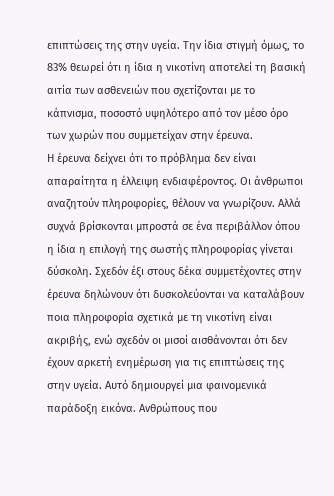επιπτώσεις της στην υγεία. Την ίδια στιγμή όμως, το 83% θεωρεί ότι η ίδια η νικοτίνη αποτελεί τη βασική αιτία των ασθενειών που σχετίζονται με το κάπνισμα, ποσοστό υψηλότερο από τον μέσο όρο των χωρών που συμμετείχαν στην έρευνα.
Η έρευνα δείχνει ότι το πρόβλημα δεν είναι απαραίτητα η έλλειψη ενδιαφέροντος. Οι άνθρωποι αναζητούν πληροφορίες, θέλουν να γνωρίζουν. Αλλά συχνά βρίσκονται μπροστά σε ένα περιβάλλον όπου η ίδια η επιλογή της σωστής πληροφορίας γίνεται δύσκολη. Σχεδόν έξι στους δέκα συμμετέχοντες στην έρευνα δηλώνουν ότι δυσκολεύονται να καταλάβουν ποια πληροφορία σχετικά με τη νικοτίνη είναι ακριβής, ενώ σχεδόν οι μισοί αισθάνονται ότι δεν έχουν αρκετή ενημέρωση για τις επιπτώσεις της στην υγεία. Αυτό δημιουργεί μια φαινομενικά παράδοξη εικόνα. Ανθρώπους που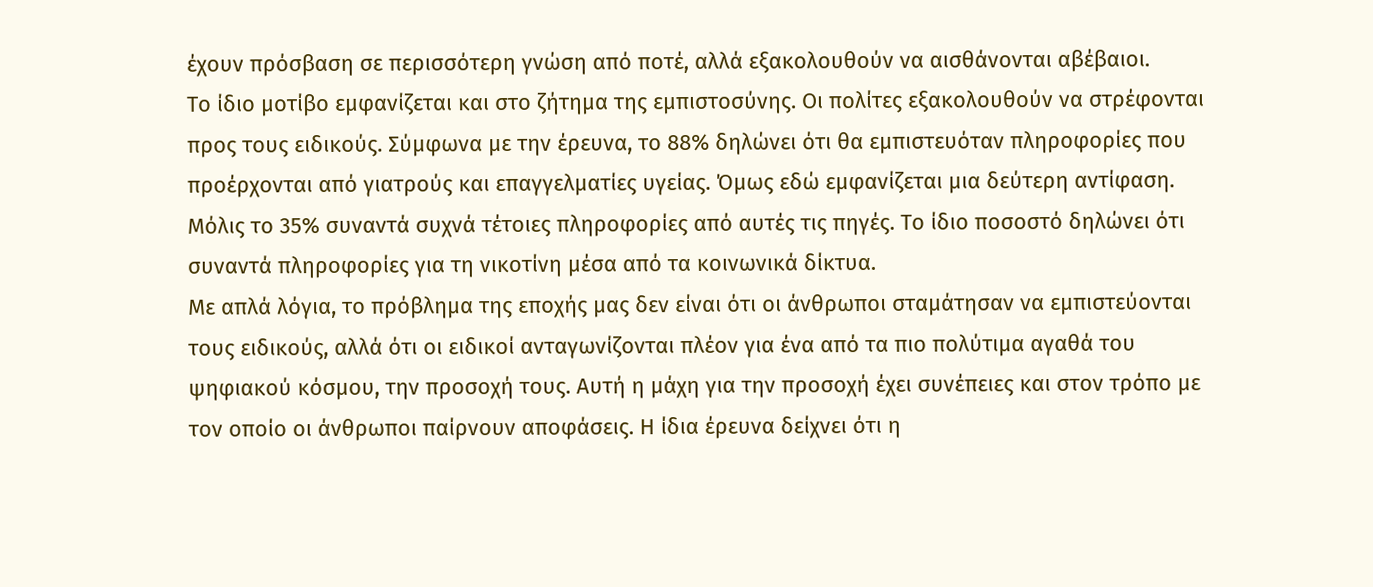έχουν πρόσβαση σε περισσότερη γνώση από ποτέ, αλλά εξακολουθούν να αισθάνονται αβέβαιοι.
Το ίδιο μοτίβο εμφανίζεται και στο ζήτημα της εμπιστοσύνης. Οι πολίτες εξακολουθούν να στρέφονται προς τους ειδικούς. Σύμφωνα με την έρευνα, το 88% δηλώνει ότι θα εμπιστευόταν πληροφορίες που προέρχονται από γιατρούς και επαγγελματίες υγείας. Όμως εδώ εμφανίζεται μια δεύτερη αντίφαση. Μόλις το 35% συναντά συχνά τέτοιες πληροφορίες από αυτές τις πηγές. Το ίδιο ποσοστό δηλώνει ότι συναντά πληροφορίες για τη νικοτίνη μέσα από τα κοινωνικά δίκτυα.
Με απλά λόγια, το πρόβλημα της εποχής μας δεν είναι ότι οι άνθρωποι σταμάτησαν να εμπιστεύονται τους ειδικούς, αλλά ότι οι ειδικοί ανταγωνίζονται πλέον για ένα από τα πιο πολύτιμα αγαθά του ψηφιακού κόσμου, την προσοχή τους. Αυτή η μάχη για την προσοχή έχει συνέπειες και στον τρόπο με τον οποίο οι άνθρωποι παίρνουν αποφάσεις. Η ίδια έρευνα δείχνει ότι η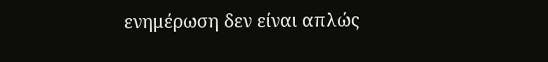ενημέρωση δεν είναι απλώς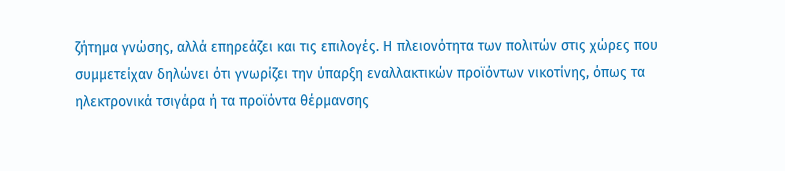ζήτημα γνώσης, αλλά επηρεάζει και τις επιλογές. Η πλειονότητα των πολιτών στις χώρες που συμμετείχαν δηλώνει ότι γνωρίζει την ύπαρξη εναλλακτικών προϊόντων νικοτίνης, όπως τα ηλεκτρονικά τσιγάρα ή τα προϊόντα θέρμανσης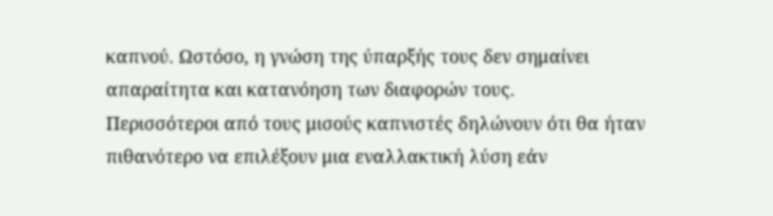καπνού. Ωστόσο, η γνώση της ύπαρξής τους δεν σημαίνει απαραίτητα και κατανόηση των διαφορών τους.
Περισσότεροι από τους μισούς καπνιστές δηλώνουν ότι θα ήταν πιθανότερο να επιλέξουν μια εναλλακτική λύση εάν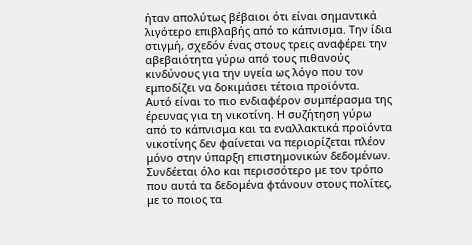ήταν απολύτως βέβαιοι ότι είναι σημαντικά λιγότερο επιβλαβής από το κάπνισμα. Την ίδια στιγμή, σχεδόν ένας στους τρεις αναφέρει την αβεβαιότητα γύρω από τους πιθανούς κινδύνους για την υγεία ως λόγο που τον εμποδίζει να δοκιμάσει τέτοια προϊόντα.
Αυτό είναι το πιο ενδιαφέρον συμπέρασμα της έρευνας για τη νικοτίνη. Η συζήτηση γύρω από το κάπνισμα και τα εναλλακτικά προϊόντα νικοτίνης δεν φαίνεται να περιορίζεται πλέον μόνο στην ύπαρξη επιστημονικών δεδομένων. Συνδέεται όλο και περισσότερο με τον τρόπο που αυτά τα δεδομένα φτάνουν στους πολίτες, με το ποιος τα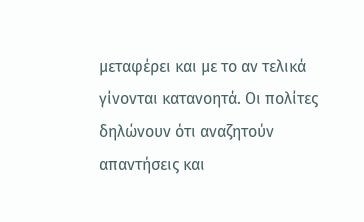μεταφέρει και με το αν τελικά γίνονται κατανοητά. Οι πολίτες δηλώνουν ότι αναζητούν απαντήσεις και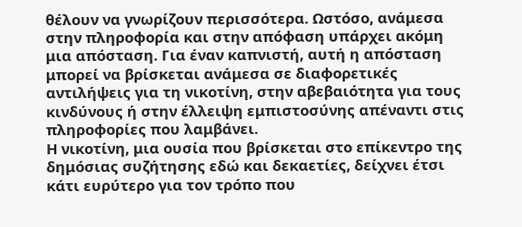θέλουν να γνωρίζουν περισσότερα. Ωστόσο, ανάμεσα στην πληροφορία και στην απόφαση υπάρχει ακόμη μια απόσταση. Για έναν καπνιστή, αυτή η απόσταση μπορεί να βρίσκεται ανάμεσα σε διαφορετικές αντιλήψεις για τη νικοτίνη, στην αβεβαιότητα για τους κινδύνους ή στην έλλειψη εμπιστοσύνης απέναντι στις πληροφορίες που λαμβάνει.
Η νικοτίνη, μια ουσία που βρίσκεται στο επίκεντρο της δημόσιας συζήτησης εδώ και δεκαετίες, δείχνει έτσι κάτι ευρύτερο για τον τρόπο που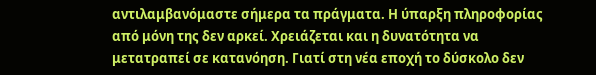αντιλαμβανόμαστε σήμερα τα πράγματα. Η ύπαρξη πληροφορίας από μόνη της δεν αρκεί. Χρειάζεται και η δυνατότητα να μετατραπεί σε κατανόηση. Γιατί στη νέα εποχή το δύσκολο δεν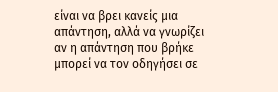είναι να βρει κανείς μια απάντηση, αλλά να γνωρίζει αν η απάντηση που βρήκε μπορεί να τον οδηγήσει σε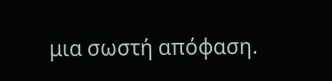μια σωστή απόφαση.